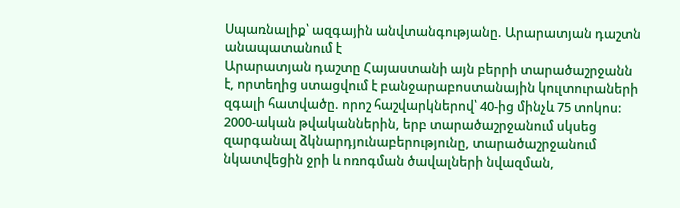Սպառնալիք՝ ազգային անվտանգությանը. Արարատյան դաշտն անապատանում է
Արարատյան դաշտը Հայաստանի այն բերրի տարածաշրջանն է, որտեղից ստացվում է բանջարաբոստանային կուլտուրաների զգալի հատվածը. որոշ հաշվարկներով՝ 40-ից մինչև 75 տոկոս:
2000-ական թվականներին, երբ տարածաշրջանում սկսեց զարգանալ ձկնարդյունաբերությունը, տարածաշրջանում նկատվեցին ջրի և ոռոգման ծավալների նվազման,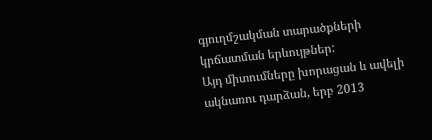գյուղմշակման տարածքների կրճատման երևույթներ:
Այդ միտումները խորացան և ավելի ակնառու դարձան, երբ 2013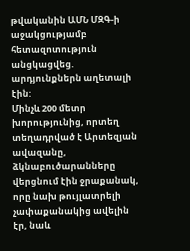թվականին ԱՄՆ ՄԶԳ-ի աջակցությամբ հետազոտություն անցկացվեց. արդյունքներն աղետալի էին:
Մինչև 200 մետր խորությունից, որտեղ տեղադրված է Արտեզյան ավազանը, ձկնաբուծարանները վերցնում էին ջրաքանակ, որը նախ թույլատրելի չափաքանակից ավելին էր, նաև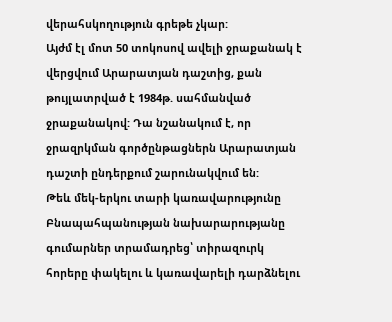վերահսկողություն գրեթե չկար:
Այժմ էլ մոտ 50 տոկոսով ավելի ջրաքանակ է վերցվում Արարատյան դաշտից, քան թույլատրված է 1984թ. սահմանված ջրաքանակով: Դա նշանակում է, որ ջրազրկման գործընթացներն Արարատյան դաշտի ընդերքում շարունակվում են:
Թեև մեկ-երկու տարի կառավարությունը Բնապահպանության նախարարությանը գումարներ տրամադրեց՝ տիրազուրկ հորերը փակելու և կառավարելի դարձնելու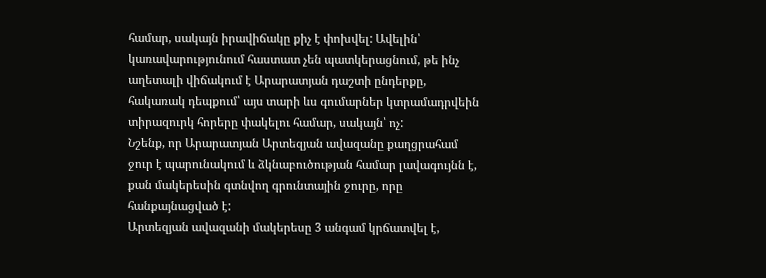համար, սակայն իրավիճակը քիչ է փոխվել: Ավելին՝ կառավարությունում հաստատ չեն պատկերացնում, թե ինչ աղետալի վիճակում է Արարատյան դաշտի ընդերքը, հակառակ դեպքում՝ այս տարի ևս գումարներ կտրամադրվեին տիրազուրկ հորերը փակելու համար, սակայն՝ ոչ:
Նշենք, որ Արարատյան Արտեզյան ավազանը քաղցրահամ ջուր է պարունակում և ձկնաբուծության համար լավագույնն է, քան մակերեսին գտնվող գրունտային ջուրը, որը հանքայնացված է:
Արտեզյան ավազանի մակերեսը 3 անգամ կրճատվել է,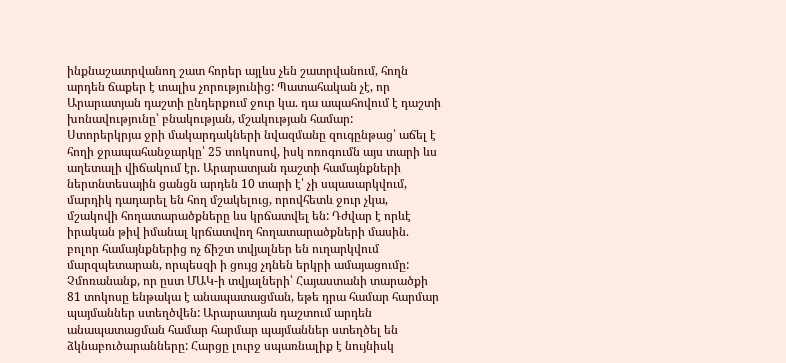ինքնաշատրվանող շատ հորեր այլևս չեն շատրվանում, հողն արդեն ճաքեր է տալիս չորությունից: Պատահական չէ, որ Արարատյան դաշտի ընդերքում ջուր կա. դա ապահովում է դաշտի խոնավությունը՝ բնակության, մշակության համար:
Ստորերկրյա ջրի մակարդակների նվազմանը զուգընթաց՝ աճել է հողի ջրապահանջարկը՝ 25 տոկոսով, իսկ ոռոգումն այս տարի ևս աղետալի վիճակում էր. Արարատյան դաշտի համայնքների ներտնտեսային ցանցն արդեն 10 տարի է՝ չի սպասարկվում, մարդիկ դադարել են հող մշակելուց, որովհետև ջուր չկա, մշակովի հողատարածքները ևս կրճատվել են: Դժվար է որևէ իրական թիվ իմանալ կրճատվող հողատարածքների մասին. բոլոր համայնքներից ոչ ճիշտ տվյալներ են ուղարկվում մարզպետարան, որպեսզի ի ցույց չդնեն երկրի ամայացումը:
Չմոռանանք, որ ըստ ՄԱԿ-ի տվյալների՝ Հայաստանի տարածքի 81 տոկոսը ենթակա է անապատացման, եթե դրա համար հարմար պայմաններ ստեղծվեն: Արարատյան դաշտում արդեն անապատացման համար հարմար պայմաններ ստեղծել են ձկնաբուծարանները: Հարցը լուրջ սպառնալիք է նույնիսկ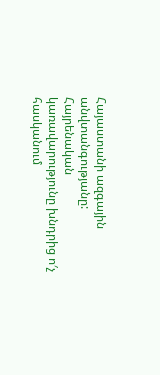Հայաստանի ազգային անվտանգությանը:
Հայրենական կառավարությունը խնդրից ո′չ հասկանում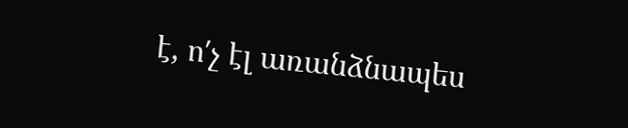է, ո′չ էլ առանձնապես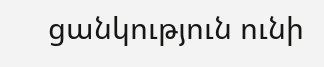ցանկություն ունի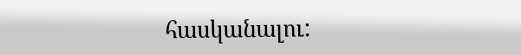հասկանալու: